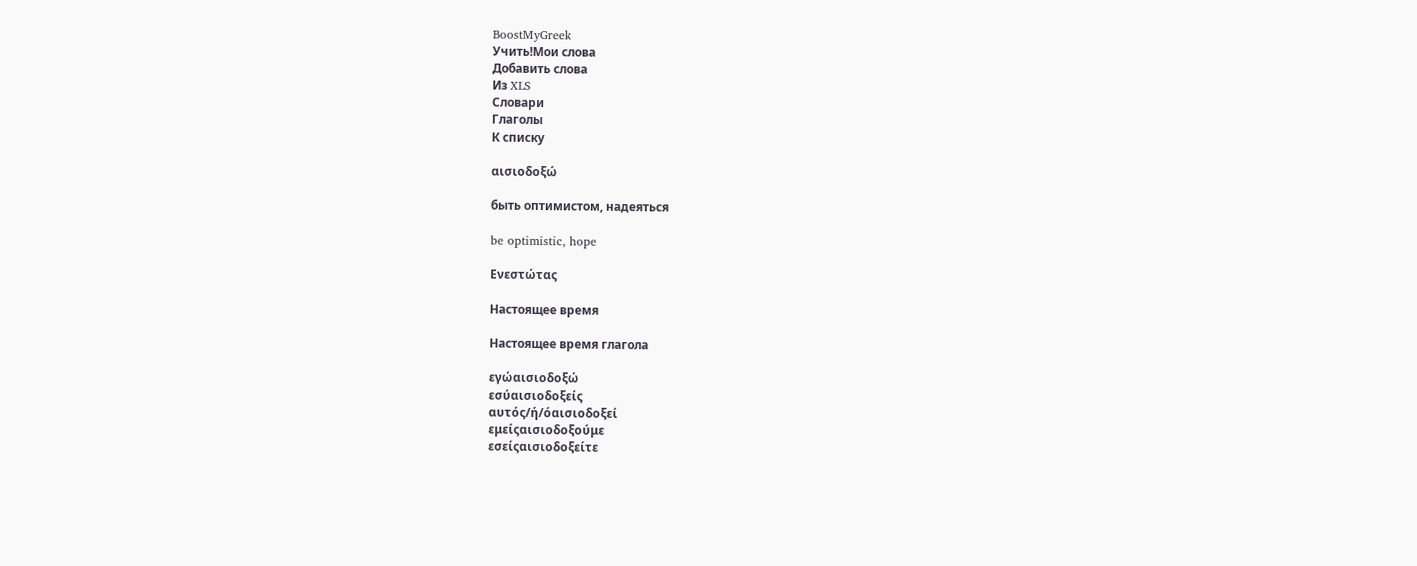BoostMyGreek
Учить!Мои слова
Добавить слова
Из XLS
Словари
Глаголы
К списку

αισιοδοξώ

быть оптимистом, надеяться

be optimistic, hope

Ενεστώτας

Настоящее время

Настоящее время глагола

εγώαισιοδοξώ
εσύαισιοδοξείς
αυτός/ή/όαισιοδοξεί
εμείςαισιοδοξούμε
εσείςαισιοδοξείτε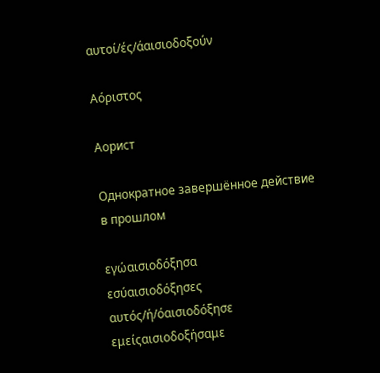αυτοί/ές/άαισιοδοξούν

Αόριστος

Аорист

Однократное завершённое действие в прошлом

εγώαισιοδόξησα
εσύαισιοδόξησες
αυτός/ή/όαισιοδόξησε
εμείςαισιοδοξήσαμε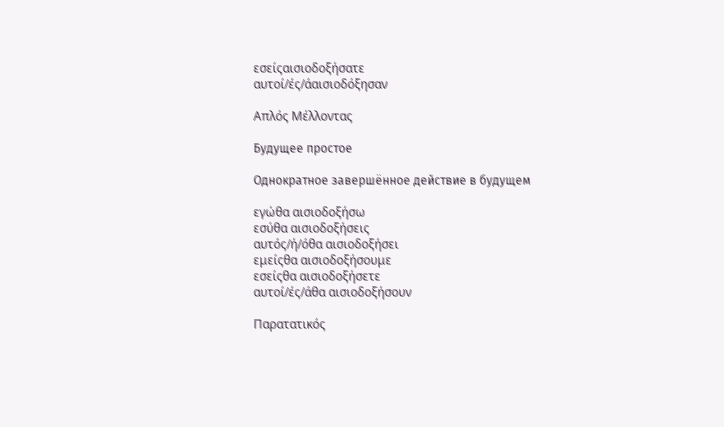εσείςαισιοδοξήσατε
αυτοί/ές/άαισιοδόξησαν

Απλός Μέλλοντας

Будущее простое

Однократное завершённое действие в будущем

εγώθα αισιοδοξήσω
εσύθα αισιοδοξήσεις
αυτός/ή/όθα αισιοδοξήσει
εμείςθα αισιοδοξήσουμε
εσείςθα αισιοδοξήσετε
αυτοί/ές/άθα αισιοδοξήσουν

Παρατατικός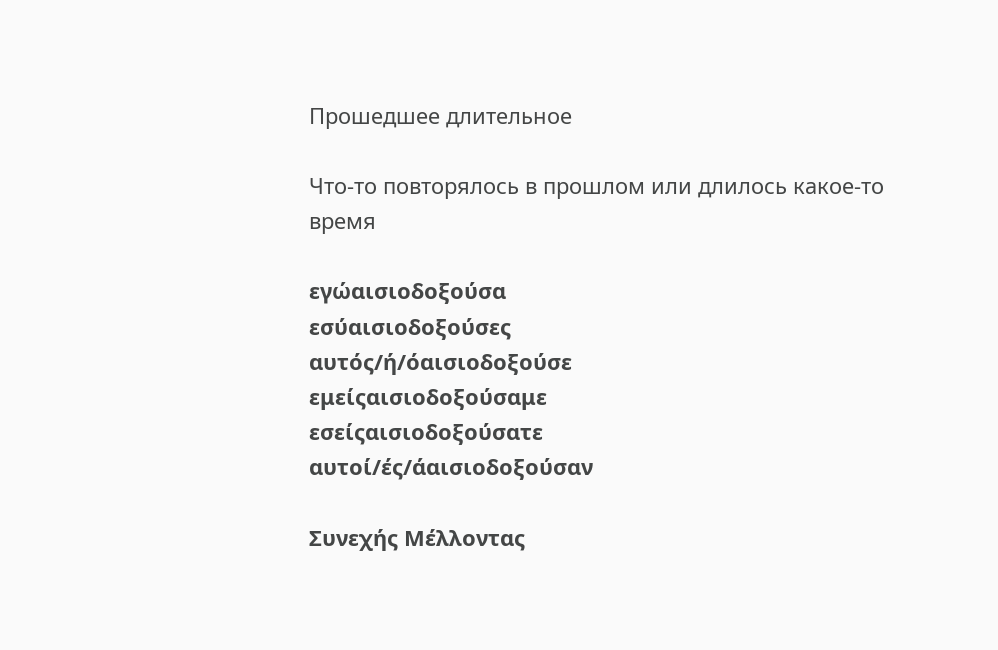Прошедшее длительное

Что-то повторялось в прошлом или длилось какое-то время

εγώαισιοδοξούσα
εσύαισιοδοξούσες
αυτός/ή/όαισιοδοξούσε
εμείςαισιοδοξούσαμε
εσείςαισιοδοξούσατε
αυτοί/ές/άαισιοδοξούσαν

Συνεχής Μέλλοντας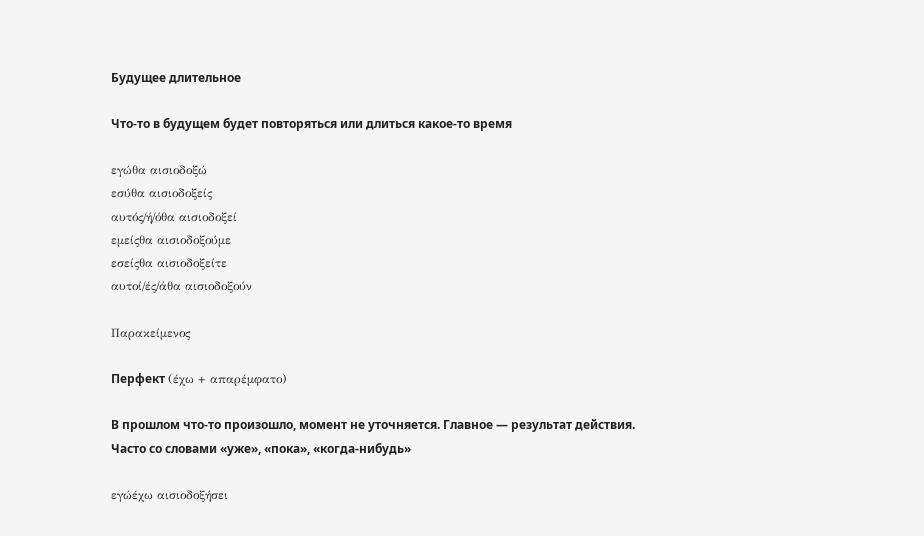Будущее длительное

Что-то в будущем будет повторяться или длиться какое-то время

εγώθα αισιοδοξώ
εσύθα αισιοδοξείς
αυτός/ή/όθα αισιοδοξεί
εμείςθα αισιοδοξούμε
εσείςθα αισιοδοξείτε
αυτοί/ές/άθα αισιοδοξούν

Παρακείμενος

Перфект (έχω + απαρέμφατο)

В прошлом что-то произошло, момент не уточняется. Главное — результат действия. Часто со словами «уже», «пока», «когда-нибудь»

εγώέχω αισιοδοξήσει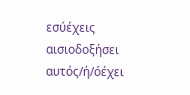εσύέχεις αισιοδοξήσει
αυτός/ή/όέχει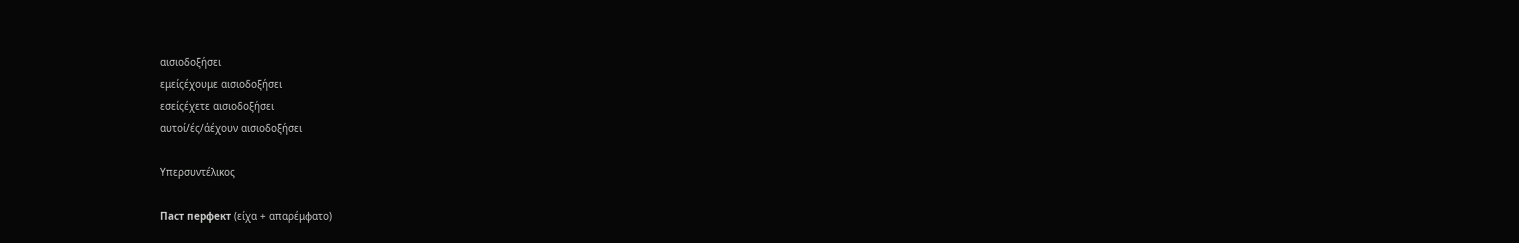αισιοδοξήσει
εμείςέχουμε αισιοδοξήσει
εσείςέχετε αισιοδοξήσει
αυτοί/ές/άέχουν αισιοδοξήσει

Υπερσυντέλικος

Паст перфект (είχα + απαρέμφατο)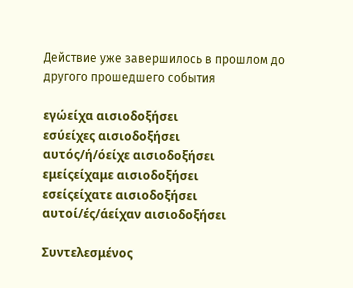Действие уже завершилось в прошлом до другого прошедшего события

εγώείχα αισιοδοξήσει
εσύείχες αισιοδοξήσει
αυτός/ή/όείχε αισιοδοξήσει
εμείςείχαμε αισιοδοξήσει
εσείςείχατε αισιοδοξήσει
αυτοί/ές/άείχαν αισιοδοξήσει

Συντελεσμένος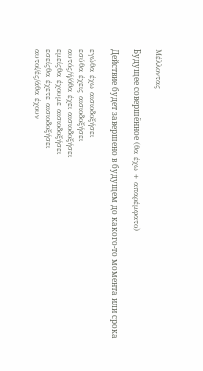Μέλλοντας

Будущее совершённое (θα έχω + απαρέμφατο)

Действие будет завершено в будущем до какого-то момента или срока

εγώθα έχω αισιοδοξήσει
εσύθα έχεις αισιοδοξήσει
αυτός/ή/όθα έχει αισιοδοξήσει
εμείςθα έχουμε αισιοδοξήσει
εσείςθα έχετε αισιοδοξήσει
αυτοί/ές/άθα έχουν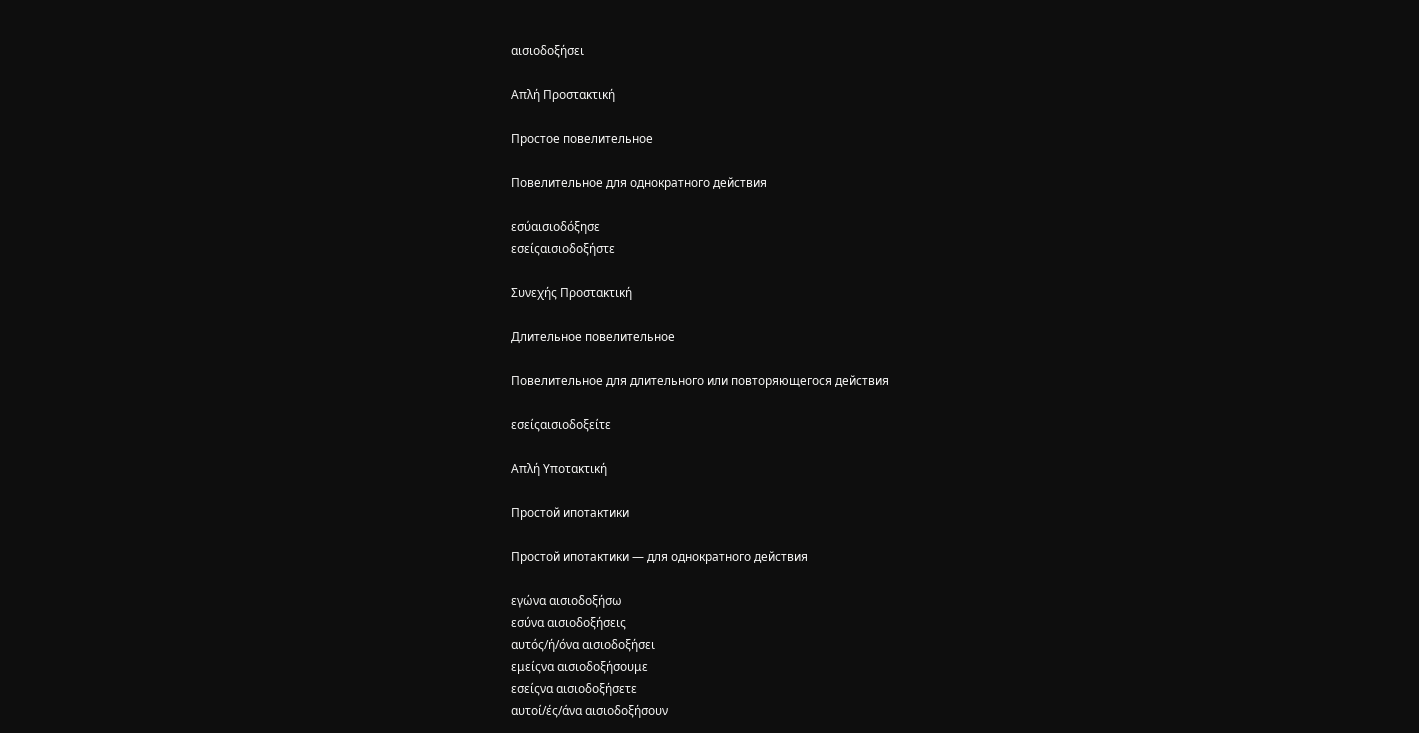αισιοδοξήσει

Απλή Προστακτική

Простое повелительное

Повелительное для однократного действия

εσύαισιοδόξησε
εσείςαισιοδοξήστε

Συνεχής Προστακτική

Длительное повелительное

Повелительное для длительного или повторяющегося действия

εσείςαισιοδοξείτε

Απλή Υποτακτική

Простой ипотактики

Простой ипотактики — для однократного действия

εγώνα αισιοδοξήσω
εσύνα αισιοδοξήσεις
αυτός/ή/όνα αισιοδοξήσει
εμείςνα αισιοδοξήσουμε
εσείςνα αισιοδοξήσετε
αυτοί/ές/άνα αισιοδοξήσουν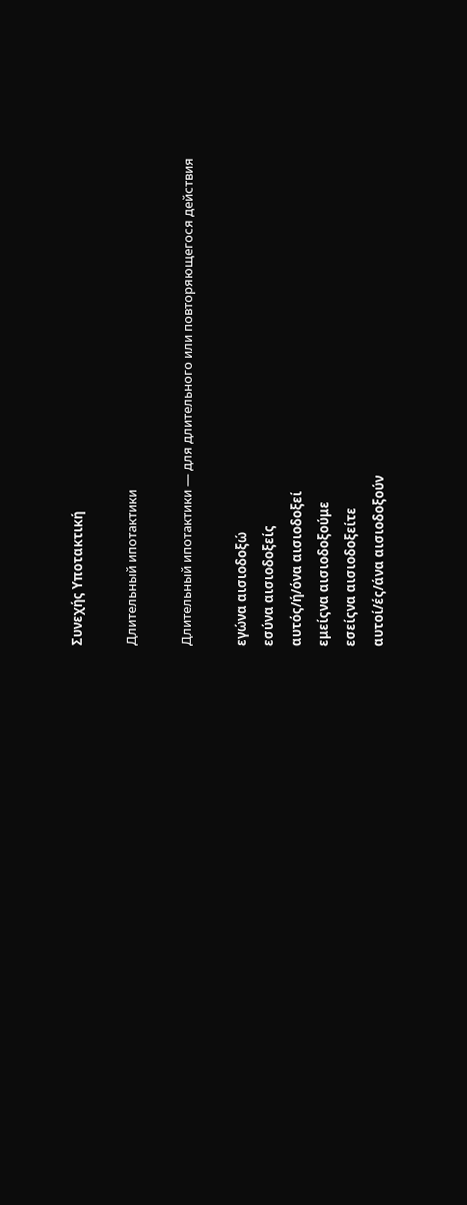Συνεχής Υποτακτική

Длительный ипотактики

Длительный ипотактики — для длительного или повторяющегося действия

εγώνα αισιοδοξώ
εσύνα αισιοδοξείς
αυτός/ή/όνα αισιοδοξεί
εμείςνα αισιοδοξούμε
εσείςνα αισιοδοξείτε
αυτοί/ές/άνα αισιοδοξούν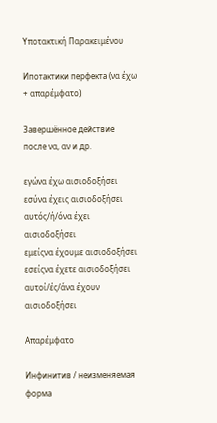Υποτακτική Παρακειμένου

Ипотактики перфекта (να έχω + απαρέμφατο)

Завершённое действие после να, αν и др.

εγώνα έχω αισιοδοξήσει
εσύνα έχεις αισιοδοξήσει
αυτός/ή/όνα έχει αισιοδοξήσει
εμείςνα έχουμε αισιοδοξήσει
εσείςνα έχετε αισιοδοξήσει
αυτοί/ές/άνα έχουν αισιοδοξήσει

Απαρέμφατο

Инфинитив / неизменяемая форма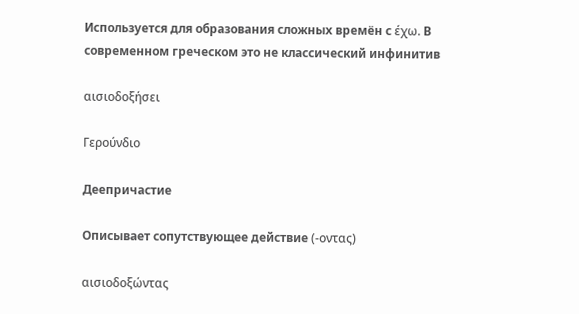Используется для образования сложных времён с έχω. В современном греческом это не классический инфинитив

αισιοδοξήσει

Γερούνδιο

Деепричастие

Описывает сопутствующее действие (-οντας)

αισιοδοξώντας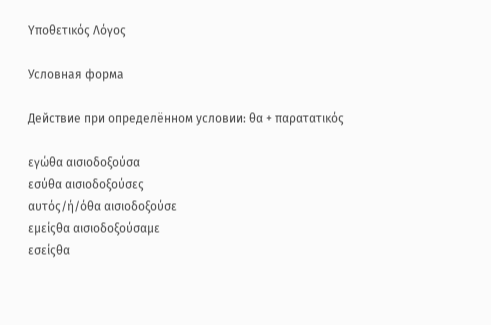Υποθετικός Λόγος

Условная форма

Действие при определённом условии: θα + παρατατικός

εγώθα αισιοδοξούσα
εσύθα αισιοδοξούσες
αυτός/ή/όθα αισιοδοξούσε
εμείςθα αισιοδοξούσαμε
εσείςθα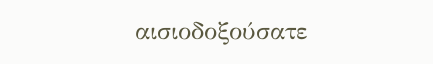αισιοδοξούσατε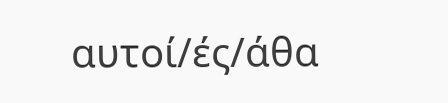αυτοί/ές/άθα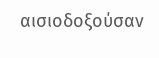αισιοδοξούσαν